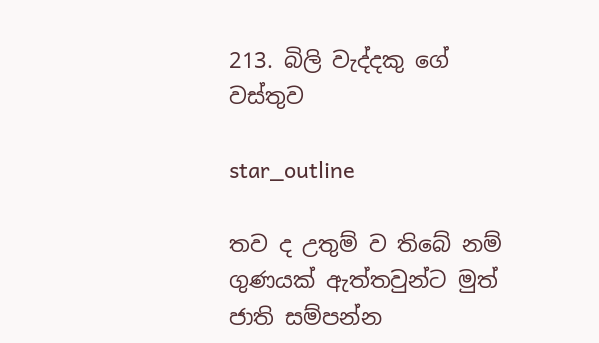213. බිලි වැද්දකු ගේ වස්තුව

star_outline

තව ද උතුම් ව තිබේ නම් ගුණයක් ඇත්තවුන්ට මුත් ජාති සම්පන්න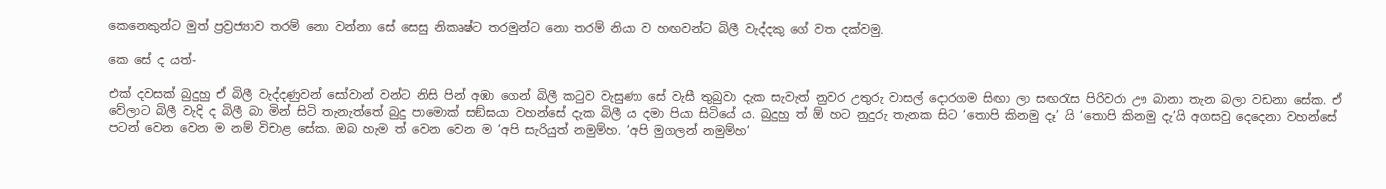කෙනෙකුන්ට මුත් ප්‍රව්‍රජ්‍යාව තරම් නො වන්නා සේ සෙසු නිකෘෂ්ට තරමුන්ට නො තරම් නියා ව හඟවන්ට බිලී වැද්දකු ගේ වත දක්වමු.

කෙ සේ ද යත්-

එක් දවසක් බුදුහු ඒ බිලී වැද්දණුවන් සෝවාන් වන්ට නිසි පින් අඹා ගෙන් බිලී කටුව වැසුණා සේ වැසී තුබුවා දැක සැවැත් නුවර උතුරු වාසල් දොරගම සිඟා ලා සඟරැස පිරිවරා ඌ බානා තැන බලා වඩනා සේක. ඒ වේලාට බිලී වැදි ද බිලී බා මින් සිටි තැනැත්තේ බුදු පාමොක් සඞ්ඝයා වහන්සේ දැක බිලී ය දමා පියා සිටියේ ය. බුදුහු ත් ඕ හට නුදුරු තැනක සිට ‘තොපි කිනමු දෑ’ යි ‘තොපි කිනමු දැ’යි අගසවු දෙදෙනා වහන්සේ පටන් වෙන වෙන ම නම් විචාළ සේක. ඔබ හැම ත් වෙන වෙන ම ‘අපි සැරියුත් නමුම්හ. ‘අපි මුගලන් නමුම්හ’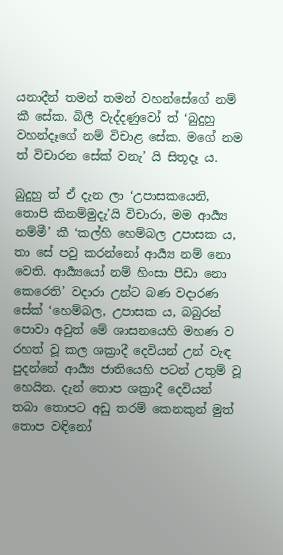යනාදීන් තමන් තමන් වහන්සේගේ නම් කී සේක. බිලී වැද්දණුවෝ ත් ‘බුදුහු වහන්දෑගේ නම් විචාළ සේක. මගේ නම ත් විචාරන සේක් වනැ’ යි සිතූදෑ ය.

බුදුහු ත් ඒ දැන ලා ‘උපාසකයෙනි, තොපි කිනම්මුදැ’යි විචාරා, මම ආර්‍ය්‍ය නම්මී’ කී ‘කල්හි හෙම්බල උපාසක ය, තා සේ පවු කරන්නෝ ආර්‍ය්‍ය නම් නො වෙති. ආර්‍ය්‍යයෝ නම් හිංසා පීඩා නො කෙරෙති’ වදාරා උන්ට බණ වදාරණ සේක් ‘හෙම්බල, උපාසක ය, බබුරන් පොවා අවුත් මේ ශාසනයෙහි මහණ ව රහත් වූ කල ශක්‍රාදී දෙවියන් උන් වැඳ පුදන්නේ ආර්‍ය්‍ය ජාතියෙහි පටන් උතුම් වූ හෙයින. දැන් තොප ශක්‍රාදී දෙවියන් තබා තොපට අඩු තරම් කෙනකුන් මුත් තොප වඳිනෝ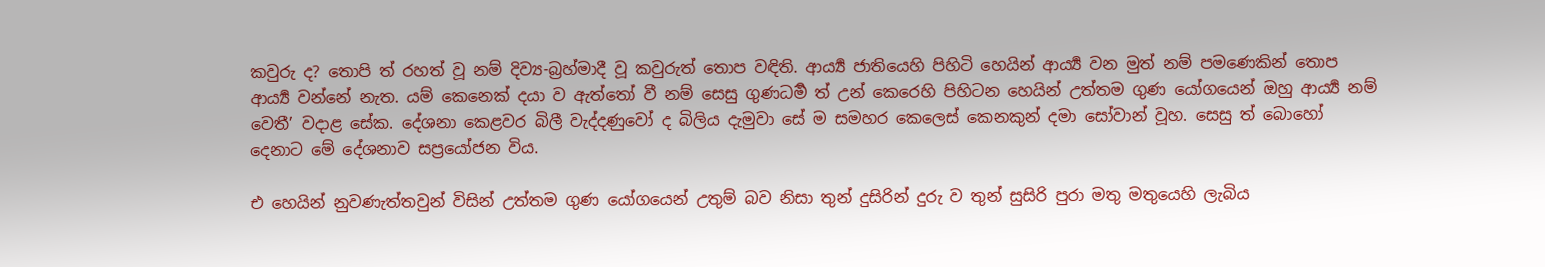කවුරු ද? තොපි ත් රහත් වූ නම් දිව්‍ය-බ්‍රහ්මාදී වූ කවුරුත් තොප වඳිති. ආර්‍ය්‍ය ජාතියෙහි පිහිටි හෙයින් ආර්‍ය්‍ය වන මුත් නම් පමණෙකින් තොප ආර්‍ය්‍ය වන්නේ නැත. යම් කෙනෙක් දයා ව ඇත්තෝ වී නම් සෙසු ගුණධර්‍ම ත් උන් කෙරෙහි පිහිටන හෙයින් උත්තම ගුණ යෝගයෙන් ඔහු ආර්‍ය්‍ය නම් වෙතී’ වදාළ සේක. දේශනා කෙළවර බිලී වැද්දණුවෝ ද බිලිය දැමුවා සේ ම සමහර කෙලෙස් කෙනකුන් දමා සෝවාන් වූහ. සෙසු ත් බොහෝ දෙනාට මේ දේශනාව සප්‍රයෝජන විය.

එ හෙයින් නුවණැත්තවුන් විසින් උත්තම ගුණ යෝගයෙන් උතුම් බව නිසා තුන් දුසිරින් දුරු ව තුන් සුසිරි පුරා මතු මතුයෙහි ලැබිය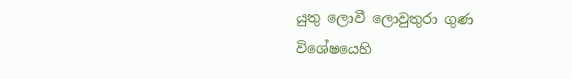යුතු ලොවී ලොවුතුරා ගුණ විශේෂයෙහි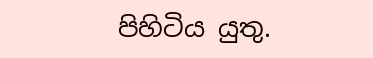පිහිටිය යුතු.